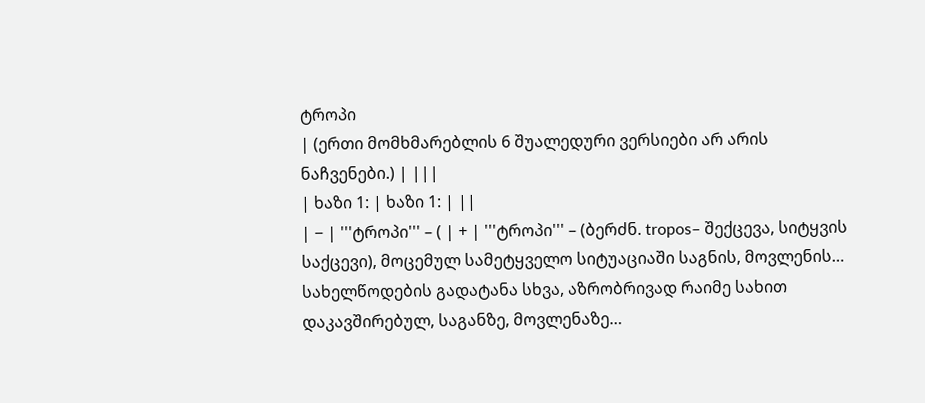ტროპი
| (ერთი მომხმარებლის 6 შუალედური ვერსიები არ არის ნაჩვენები.) | |||
| ხაზი 1: | ხაზი 1: | ||
| − | '''ტროპი''' – ( | + | '''ტროპი''' – (ბერძნ. tropos– შექცევა, სიტყვის საქცევი), მოცემულ სამეტყველო სიტუაციაში საგნის, მოვლენის… სახელწოდების გადატანა სხვა, აზრობრივად რაიმე სახით დაკავშირებულ, საგანზე, მოვლენაზე…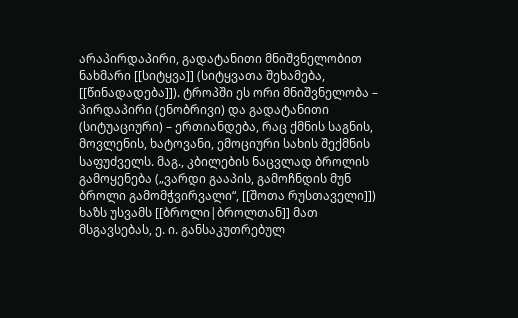არაპირდაპირი, გადატანითი მნიშვნელობით ნახმარი [[სიტყვა]] (სიტყვათა შეხამება, [[წინადადება]]). ტროპში ეს ორი მნიშვნელობა – პირდაპირი (ენობრივი) და გადატანითი (სიტუაციური) – ერთიანდება, რაც ქმნის საგნის, მოვლენის, ხატოვანი, ემოციური სახის შექმნის საფუძველს. მაგ., კბილების ნაცვლად ბროლის გამოყენება („ვარდი გააპის, გამოჩნდის მუნ ბროლი გამომჭვირვალი“, [[შოთა რუსთაველი]]) ხაზს უსვამს [[ბროლი|ბროლთან]] მათ მსგავსებას, ე. ი. განსაკუთრებულ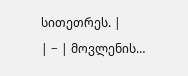სითეთრეს. |
| − | მოვლენის…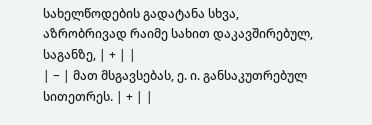სახელწოდების გადატანა სხვა, აზრობრივად რაიმე სახით დაკავშირებულ, საგანზე, | + | |
| − | მათ მსგავსებას, ე. ი. განსაკუთრებულ სითეთრეს. | + | |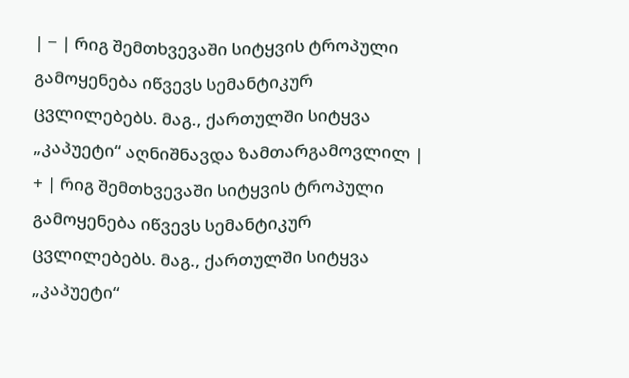| − | რიგ შემთხვევაში სიტყვის ტროპული გამოყენება იწვევს სემანტიკურ ცვლილებებს. მაგ., ქართულში სიტყვა „კაპუეტი“ აღნიშნავდა ზამთარგამოვლილ | + | რიგ შემთხვევაში სიტყვის ტროპული გამოყენება იწვევს სემანტიკურ ცვლილებებს. მაგ., ქართულში სიტყვა „კაპუეტი“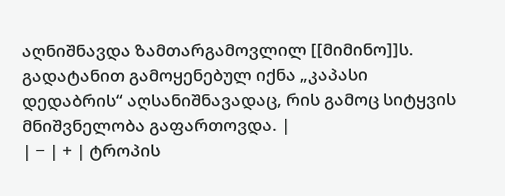აღნიშნავდა ზამთარგამოვლილ [[მიმინო]]ს. გადატანით გამოყენებულ იქნა „კაპასი დედაბრის“ აღსანიშნავადაც, რის გამოც სიტყვის მნიშვნელობა გაფართოვდა. |
| − | + | ტროპის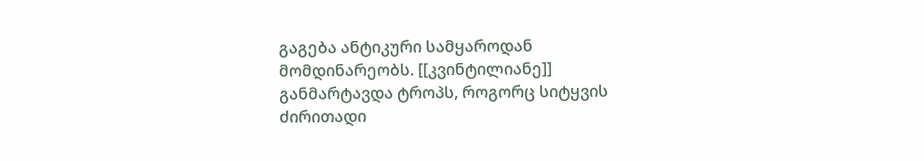გაგება ანტიკური სამყაროდან მომდინარეობს. [[კვინტილიანე]] განმარტავდა ტროპს, როგორც სიტყვის ძირითადი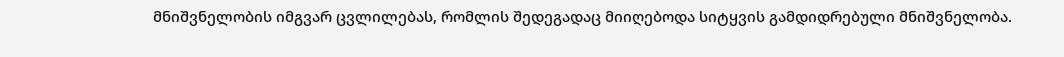მნიშვნელობის იმგვარ ცვლილებას, რომლის შედეგადაც მიიღებოდა სიტყვის გამდიდრებული მნიშვნელობა.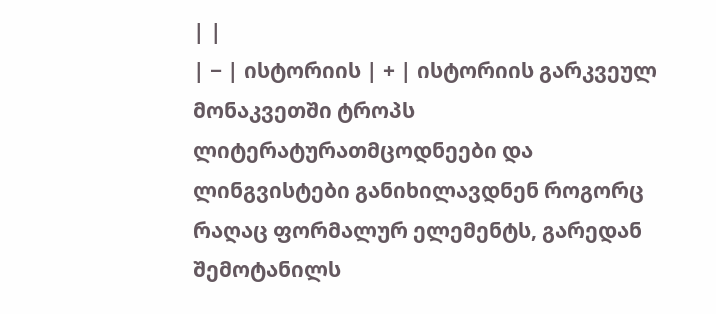| |
| − | ისტორიის | + | ისტორიის გარკვეულ მონაკვეთში ტროპს ლიტერატურათმცოდნეები და ლინგვისტები განიხილავდნენ როგორც რაღაც ფორმალურ ელემენტს, გარედან შემოტანილს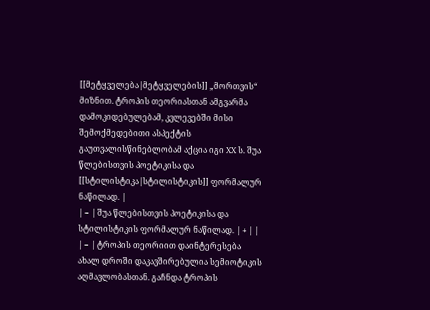[[მეტყველება|მეტყველების]] „მორთვის“ მიზნით. ტროპის თეორიასთან ამგვარმა დამოკიდებულებამ, კვლევებში მისი შემოქმედებითი ასპექტის გაუთვალისწინებლობამ აქცია იგი XX ს. შუა წლებისთვის პოეტიკისა და [[სტილისტიკა|სტილისტიკის]] ფორმალურ ნაწილად. |
| − | შუა წლებისთვის პოეტიკისა და სტილისტიკის ფორმალურ ნაწილად. | + | |
| − | ტროპის თეორიით დაინტერესება ახალ დროში დაკავშირებულია სემიოტიკის აღმავლობასთან. გაჩნდა ტროპის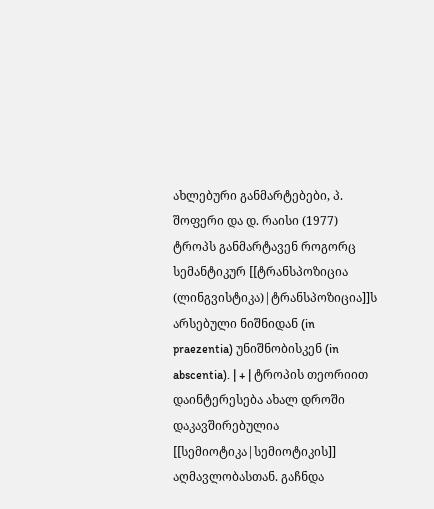ახლებური განმარტებები, პ. შოფერი და დ. რაისი (1977) ტროპს განმარტავენ როგორც სემანტიკურ [[ტრანსპოზიცია (ლინგვისტიკა)|ტრანსპოზიცია]]ს არსებული ნიშნიდან (in praezentia) უნიშნობისკენ (in abscentia). | + | ტროპის თეორიით დაინტერესება ახალ დროში დაკავშირებულია [[სემიოტიკა|სემიოტიკის]] აღმავლობასთან. გაჩნდა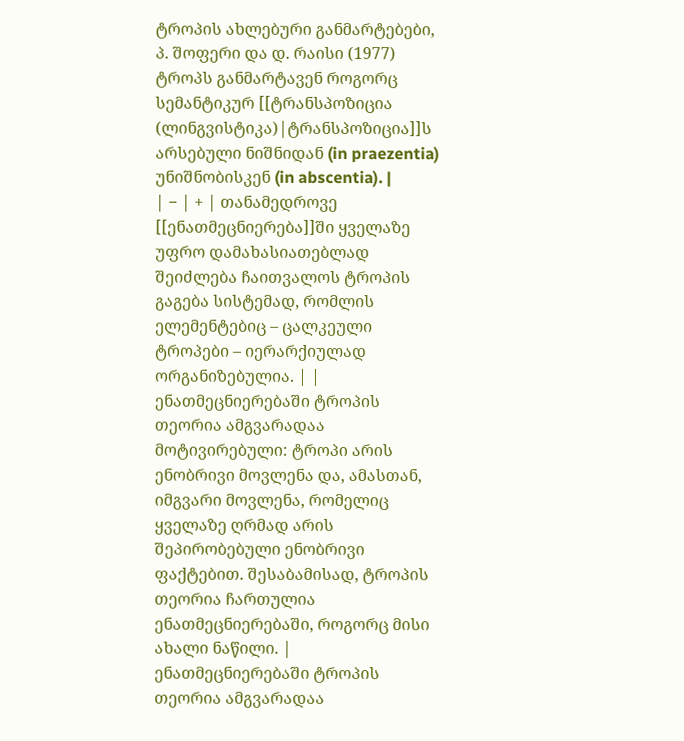ტროპის ახლებური განმარტებები, პ. შოფერი და დ. რაისი (1977) ტროპს განმარტავენ როგორც სემანტიკურ [[ტრანსპოზიცია (ლინგვისტიკა)|ტრანსპოზიცია]]ს არსებული ნიშნიდან (in praezentia) უნიშნობისკენ (in abscentia). |
| − | + | თანამედროვე [[ენათმეცნიერება]]ში ყველაზე უფრო დამახასიათებლად შეიძლება ჩაითვალოს ტროპის გაგება სისტემად, რომლის ელემენტებიც – ცალკეული ტროპები – იერარქიულად ორგანიზებულია. | |
ენათმეცნიერებაში ტროპის თეორია ამგვარადაა მოტივირებული: ტროპი არის ენობრივი მოვლენა და, ამასთან, იმგვარი მოვლენა, რომელიც ყველაზე ღრმად არის შეპირობებული ენობრივი ფაქტებით. შესაბამისად, ტროპის თეორია ჩართულია ენათმეცნიერებაში, როგორც მისი ახალი ნაწილი. | ენათმეცნიერებაში ტროპის თეორია ამგვარადაა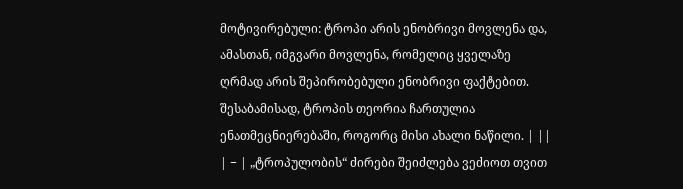მოტივირებული: ტროპი არის ენობრივი მოვლენა და, ამასთან, იმგვარი მოვლენა, რომელიც ყველაზე ღრმად არის შეპირობებული ენობრივი ფაქტებით. შესაბამისად, ტროპის თეორია ჩართულია ენათმეცნიერებაში, როგორც მისი ახალი ნაწილი. | ||
| − | „ტროპულობის“ ძირები შეიძლება ვეძიოთ თვით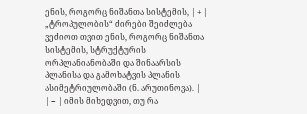ენის, როგორც ნიშანთა სისტემის, | + | „ტროპულობის“ ძირები შეიძლება ვეძიოთ თვით ენის, როგორც ნიშანთა სისტემის, სტრუქტურის ორპლანიანობაში და შინაარსის პლანისა და გამოხატვის პლანის ასიმეტრიულობაში (ნ. არუთინოვა). |
| − | იმის მიხედვით, თუ რა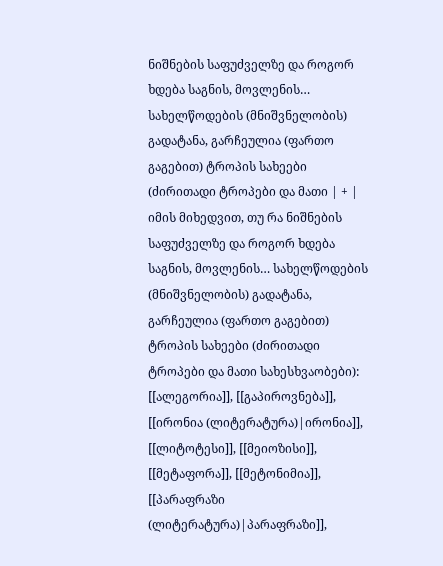ნიშნების საფუძველზე და როგორ ხდება საგნის, მოვლენის… სახელწოდების (მნიშვნელობის) გადატანა, გარჩეულია (ფართო გაგებით) ტროპის სახეები (ძირითადი ტროპები და მათი | + | იმის მიხედვით, თუ რა ნიშნების საფუძველზე და როგორ ხდება საგნის, მოვლენის… სახელწოდების (მნიშვნელობის) გადატანა, გარჩეულია (ფართო გაგებით) ტროპის სახეები (ძირითადი ტროპები და მათი სახესხვაობები): [[ალეგორია]], [[გაპიროვნება]], [[ირონია (ლიტერატურა)|ირონია]], [[ლიტოტესი]], [[მეიოზისი]], [[მეტაფორა]], [[მეტონიმია]], [[პარაფრაზი (ლიტერატურა)|პარაფრაზი]],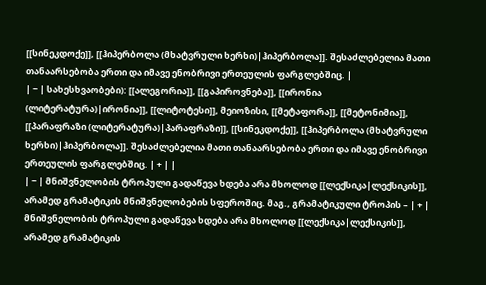[[სინეკდოქე]], [[ჰიპერბოლა (მხატვრული ხერხი)|ჰიპერბოლა]]. შესაძლებელია მათი თანაარსებობა ერთი და იმავე ენობრივი ერთეულის ფარგლებშიც. |
| − | სახესხვაობები): [[ალეგორია]], [[გაპიროვნება]], [[ირონია (ლიტერატურა)|ირონია]], [[ლიტოტესი]], მეიოზისი, [[მეტაფორა]], [[მეტონიმია]], [[პარაფრაზი (ლიტერატურა)|პარაფრაზი]], [[სინეკდოქე]], [[ჰიპერბოლა (მხატვრული ხერხი)|ჰიპერბოლა]]. შესაძლებელია მათი თანაარსებობა ერთი და იმავე ენობრივი ერთეულის ფარგლებშიც. | + | |
| − | მნიშვნელობის ტროპული გადაწევა ხდება არა მხოლოდ [[ლექსიკა|ლექსიკის]], არამედ გრამატიკის მნიშვნელობების სფეროშიც. მაგ., გრამატიკული ტროპის – | + | მნიშვნელობის ტროპული გადაწევა ხდება არა მხოლოდ [[ლექსიკა|ლექსიკის]], არამედ გრამატიკის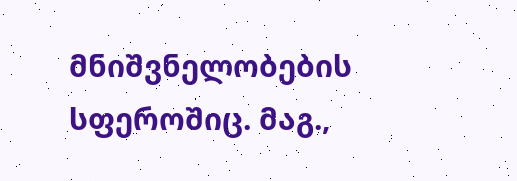მნიშვნელობების სფეროშიც. მაგ.,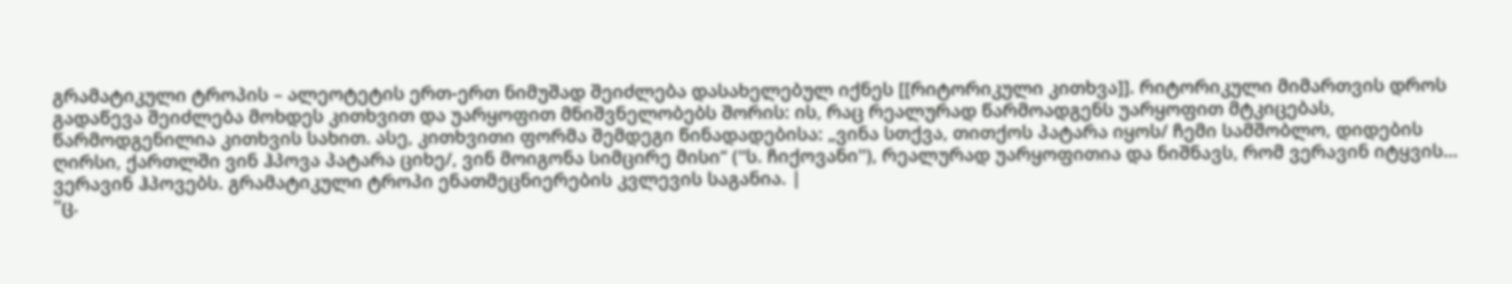გრამატიკული ტროპის – ალეოტეტის ერთ-ერთ ნიმუშად შეიძლება დასახელებულ იქნეს [[რიტორიკული კითხვა]]. რიტორიკული მიმართვის დროს გადაწევა შეიძლება მოხდეს კითხვით და უარყოფით მნიშვნელობებს შორის: ის, რაც რეალურად წარმოადგენს უარყოფით მტკიცებას, წარმოდგენილია კითხვის სახით. ასე, კითხვითი ფორმა შემდეგი წინადადებისა: „ვინა სთქვა, თითქოს პატარა იყოს/ ჩემი სამშობლო, დიდების ღირსი, ქართლში ვინ ჰპოვა პატარა ციხე/, ვინ მოიგონა სიმცირე მისი“ (''ს. ჩიქოვანი''), რეალურად უარყოფითია და ნიშნავს, რომ ვერავინ იტყვის… ვერავინ ჰპოვებს. გრამატიკული ტროპი ენათმეცნიერების კვლევის საგანია. |
''ც.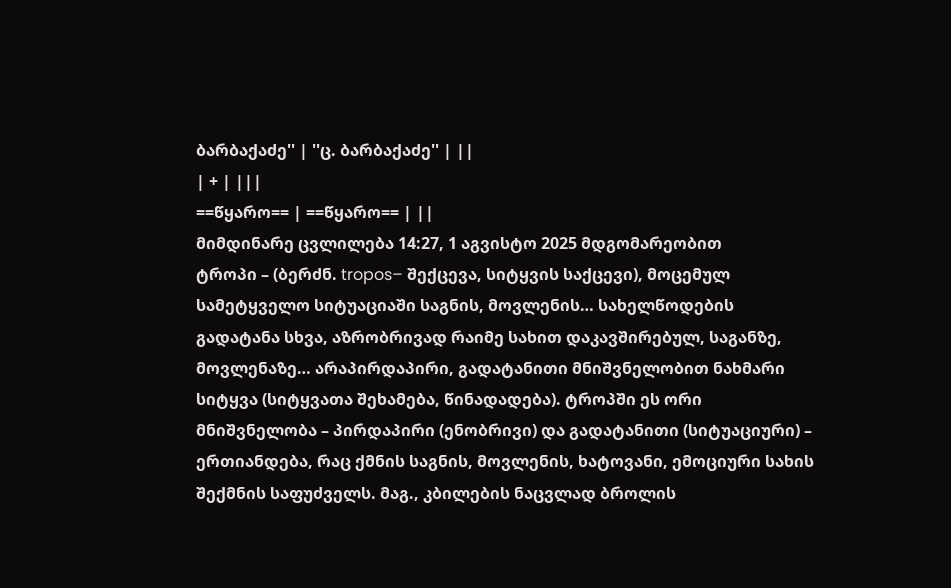ბარბაქაძე'' | ''ც. ბარბაქაძე'' | ||
| + | |||
==წყარო== | ==წყარო== | ||
მიმდინარე ცვლილება 14:27, 1 აგვისტო 2025 მდგომარეობით
ტროპი – (ბერძნ. tropos– შექცევა, სიტყვის საქცევი), მოცემულ სამეტყველო სიტუაციაში საგნის, მოვლენის… სახელწოდების გადატანა სხვა, აზრობრივად რაიმე სახით დაკავშირებულ, საგანზე, მოვლენაზე… არაპირდაპირი, გადატანითი მნიშვნელობით ნახმარი სიტყვა (სიტყვათა შეხამება, წინადადება). ტროპში ეს ორი მნიშვნელობა – პირდაპირი (ენობრივი) და გადატანითი (სიტუაციური) – ერთიანდება, რაც ქმნის საგნის, მოვლენის, ხატოვანი, ემოციური სახის შექმნის საფუძველს. მაგ., კბილების ნაცვლად ბროლის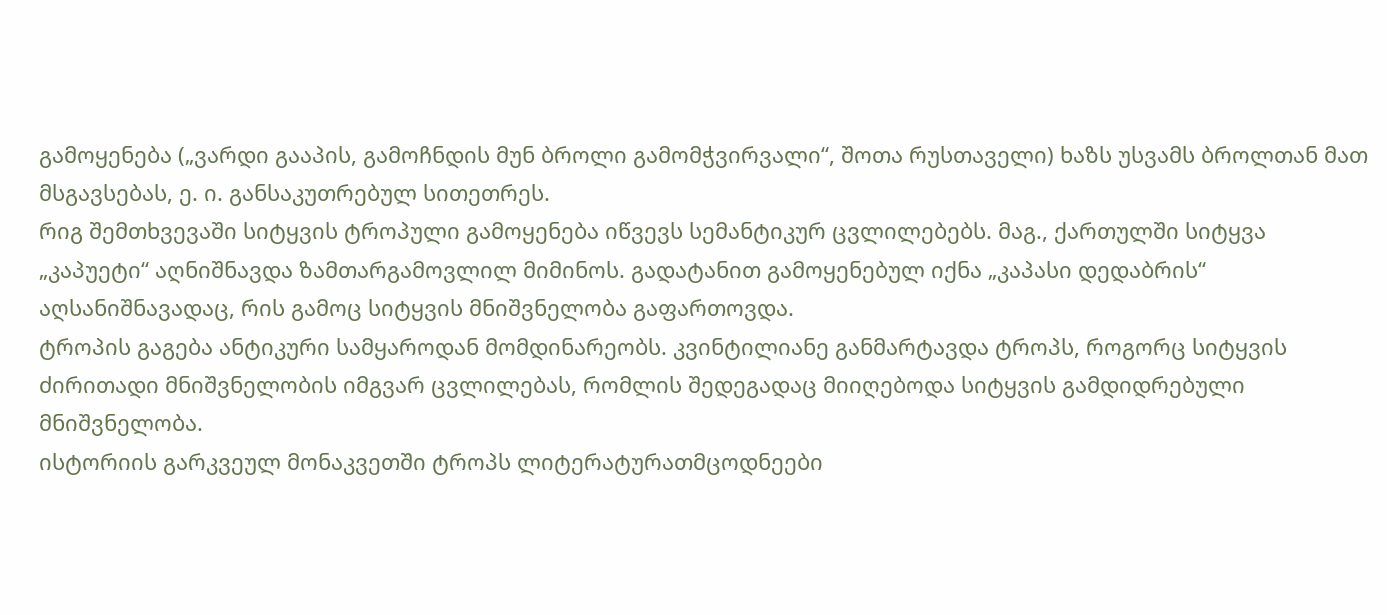გამოყენება („ვარდი გააპის, გამოჩნდის მუნ ბროლი გამომჭვირვალი“, შოთა რუსთაველი) ხაზს უსვამს ბროლთან მათ მსგავსებას, ე. ი. განსაკუთრებულ სითეთრეს.
რიგ შემთხვევაში სიტყვის ტროპული გამოყენება იწვევს სემანტიკურ ცვლილებებს. მაგ., ქართულში სიტყვა „კაპუეტი“ აღნიშნავდა ზამთარგამოვლილ მიმინოს. გადატანით გამოყენებულ იქნა „კაპასი დედაბრის“ აღსანიშნავადაც, რის გამოც სიტყვის მნიშვნელობა გაფართოვდა.
ტროპის გაგება ანტიკური სამყაროდან მომდინარეობს. კვინტილიანე განმარტავდა ტროპს, როგორც სიტყვის ძირითადი მნიშვნელობის იმგვარ ცვლილებას, რომლის შედეგადაც მიიღებოდა სიტყვის გამდიდრებული მნიშვნელობა.
ისტორიის გარკვეულ მონაკვეთში ტროპს ლიტერატურათმცოდნეები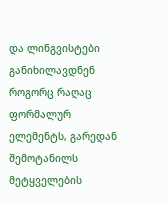და ლინგვისტები განიხილავდნენ როგორც რაღაც ფორმალურ ელემენტს, გარედან შემოტანილს მეტყველების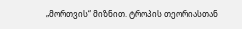„მორთვის“ მიზნით. ტროპის თეორიასთან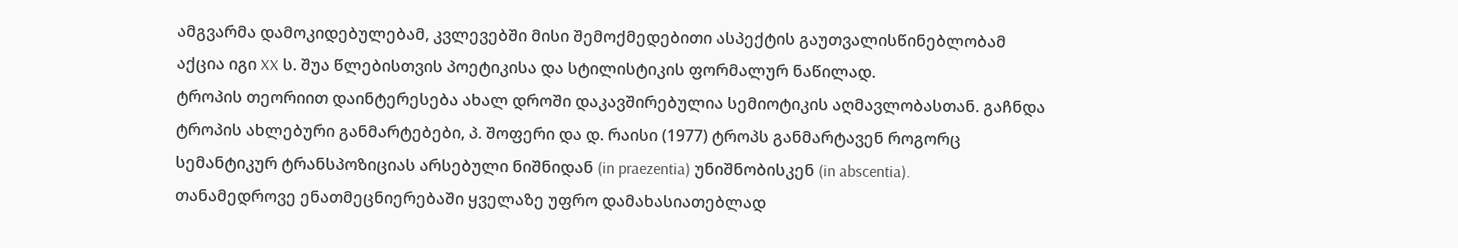ამგვარმა დამოკიდებულებამ, კვლევებში მისი შემოქმედებითი ასპექტის გაუთვალისწინებლობამ აქცია იგი XX ს. შუა წლებისთვის პოეტიკისა და სტილისტიკის ფორმალურ ნაწილად.
ტროპის თეორიით დაინტერესება ახალ დროში დაკავშირებულია სემიოტიკის აღმავლობასთან. გაჩნდა ტროპის ახლებური განმარტებები, პ. შოფერი და დ. რაისი (1977) ტროპს განმარტავენ როგორც სემანტიკურ ტრანსპოზიციას არსებული ნიშნიდან (in praezentia) უნიშნობისკენ (in abscentia).
თანამედროვე ენათმეცნიერებაში ყველაზე უფრო დამახასიათებლად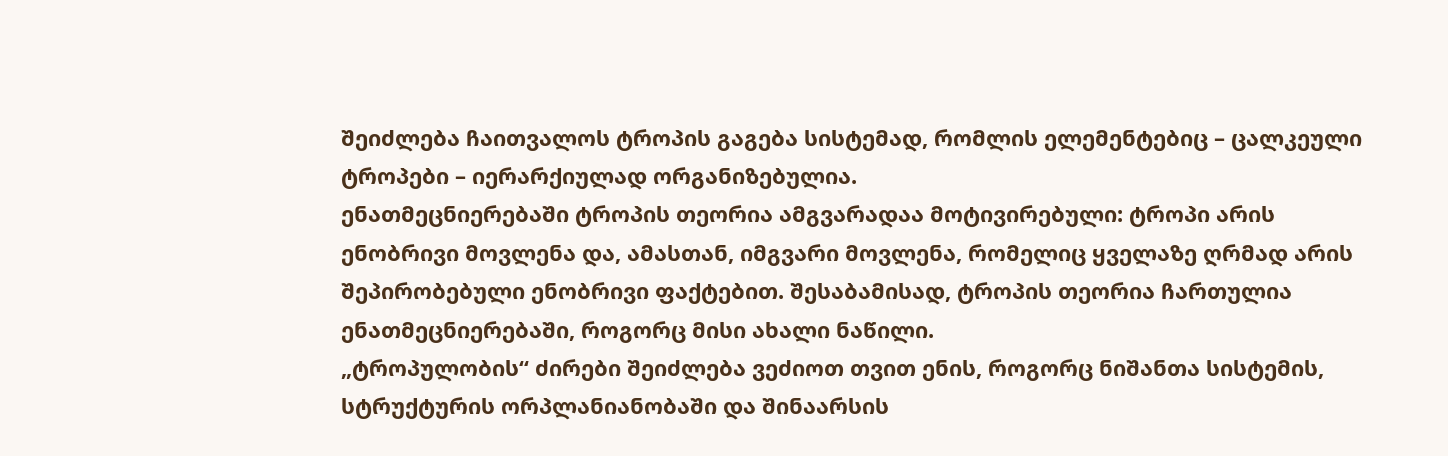შეიძლება ჩაითვალოს ტროპის გაგება სისტემად, რომლის ელემენტებიც – ცალკეული ტროპები – იერარქიულად ორგანიზებულია.
ენათმეცნიერებაში ტროპის თეორია ამგვარადაა მოტივირებული: ტროპი არის ენობრივი მოვლენა და, ამასთან, იმგვარი მოვლენა, რომელიც ყველაზე ღრმად არის შეპირობებული ენობრივი ფაქტებით. შესაბამისად, ტროპის თეორია ჩართულია ენათმეცნიერებაში, როგორც მისი ახალი ნაწილი.
„ტროპულობის“ ძირები შეიძლება ვეძიოთ თვით ენის, როგორც ნიშანთა სისტემის, სტრუქტურის ორპლანიანობაში და შინაარსის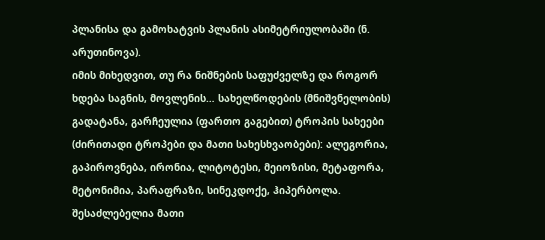პლანისა და გამოხატვის პლანის ასიმეტრიულობაში (ნ. არუთინოვა).
იმის მიხედვით, თუ რა ნიშნების საფუძველზე და როგორ ხდება საგნის, მოვლენის… სახელწოდების (მნიშვნელობის) გადატანა, გარჩეულია (ფართო გაგებით) ტროპის სახეები (ძირითადი ტროპები და მათი სახესხვაობები): ალეგორია, გაპიროვნება, ირონია, ლიტოტესი, მეიოზისი, მეტაფორა, მეტონიმია, პარაფრაზი, სინეკდოქე, ჰიპერბოლა. შესაძლებელია მათი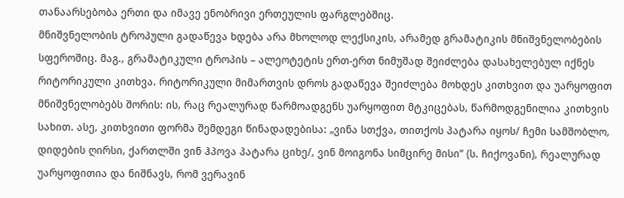თანაარსებობა ერთი და იმავე ენობრივი ერთეულის ფარგლებშიც.
მნიშვნელობის ტროპული გადაწევა ხდება არა მხოლოდ ლექსიკის, არამედ გრამატიკის მნიშვნელობების სფეროშიც. მაგ., გრამატიკული ტროპის – ალეოტეტის ერთ-ერთ ნიმუშად შეიძლება დასახელებულ იქნეს რიტორიკული კითხვა. რიტორიკული მიმართვის დროს გადაწევა შეიძლება მოხდეს კითხვით და უარყოფით მნიშვნელობებს შორის: ის, რაც რეალურად წარმოადგენს უარყოფით მტკიცებას, წარმოდგენილია კითხვის სახით. ასე, კითხვითი ფორმა შემდეგი წინადადებისა: „ვინა სთქვა, თითქოს პატარა იყოს/ ჩემი სამშობლო, დიდების ღირსი, ქართლში ვინ ჰპოვა პატარა ციხე/, ვინ მოიგონა სიმცირე მისი“ (ს. ჩიქოვანი), რეალურად უარყოფითია და ნიშნავს, რომ ვერავინ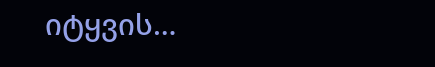იტყვის…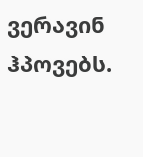ვერავინ ჰპოვებს.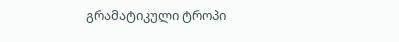გრამატიკული ტროპი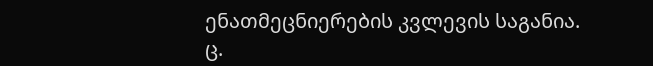ენათმეცნიერების კვლევის საგანია.
ც.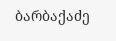ბარბაქაძე